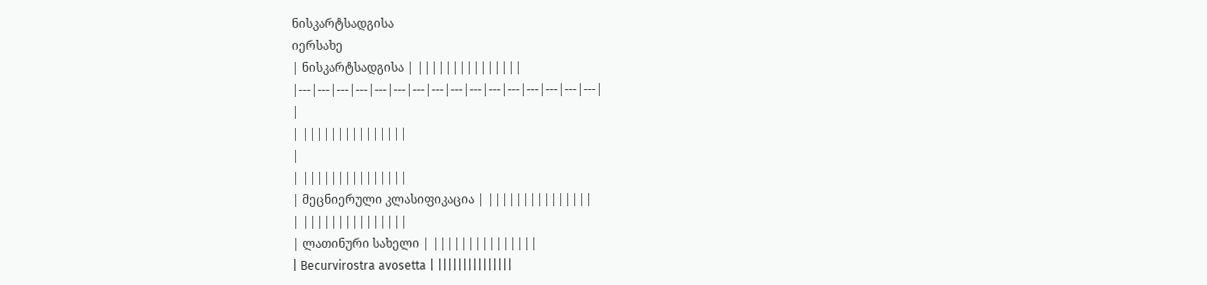ნისკარტსადგისა
იერსახე
| ნისკარტსადგისა | |||||||||||||||
|---|---|---|---|---|---|---|---|---|---|---|---|---|---|---|---|
|
| |||||||||||||||
|
| |||||||||||||||
| მეცნიერული კლასიფიკაცია | |||||||||||||||
| |||||||||||||||
| ლათინური სახელი | |||||||||||||||
| Becurvirostra avosetta | |||||||||||||||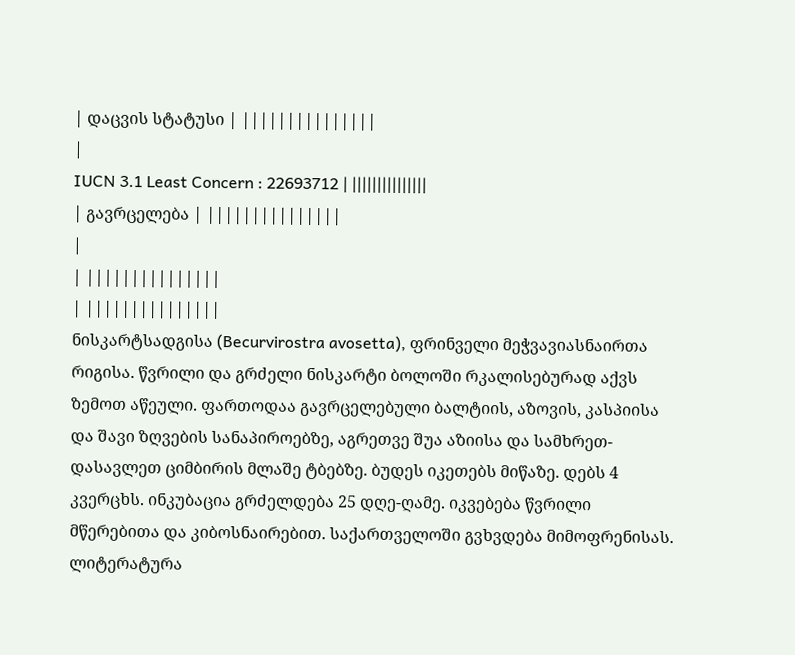| დაცვის სტატუსი | |||||||||||||||
|
IUCN 3.1 Least Concern : 22693712 | |||||||||||||||
| გავრცელება | |||||||||||||||
|
| |||||||||||||||
| |||||||||||||||
ნისკარტსადგისა (Becurvirostra avosetta), ფრინველი მეჭვავიასნაირთა რიგისა. წვრილი და გრძელი ნისკარტი ბოლოში რკალისებურად აქვს ზემოთ აწეული. ფართოდაა გავრცელებული ბალტიის, აზოვის, კასპიისა და შავი ზღვების სანაპიროებზე, აგრეთვე შუა აზიისა და სამხრეთ-დასავლეთ ციმბირის მლაშე ტბებზე. ბუდეს იკეთებს მიწაზე. დებს 4 კვერცხს. ინკუბაცია გრძელდება 25 დღე-ღამე. იკვებება წვრილი მწერებითა და კიბოსნაირებით. საქართველოში გვხვდება მიმოფრენისას.
ლიტერატურა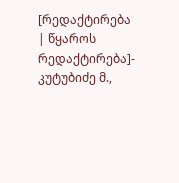[რედაქტირება | წყაროს რედაქტირება]- კუტუბიძე მ.,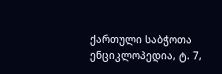ქართული საბჭოთა ენციკლოპედია, ტ. 7,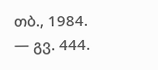თბ., 1984. — გვ. 444.